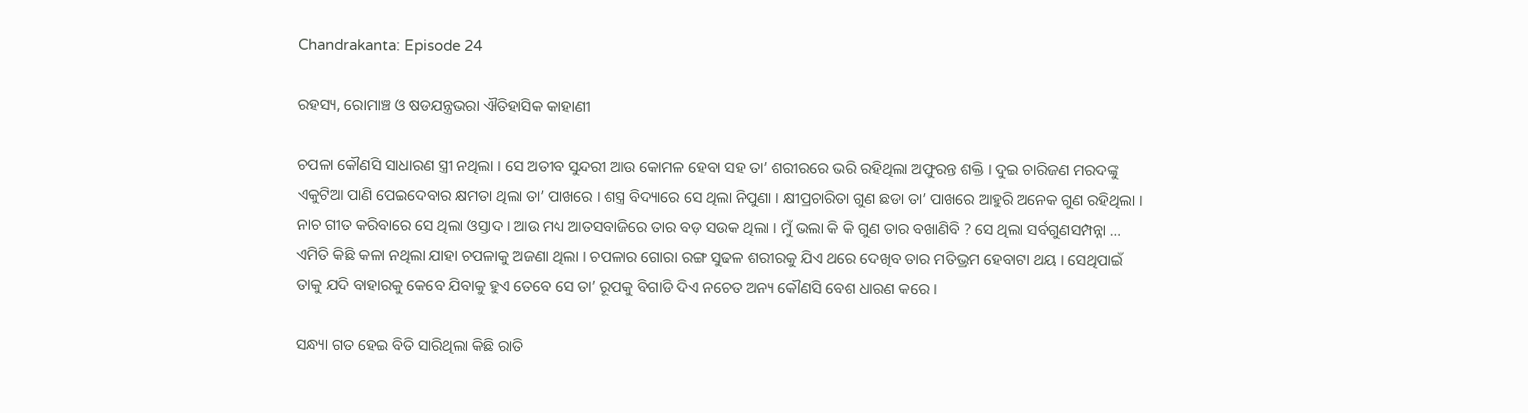Chandrakanta: Episode 24

ରହସ୍ୟ, ରୋମାଞ୍ଚ ଓ ଷଡଯନ୍ତ୍ରଭରା ଐତିହାସିକ କାହାଣୀ

ଚପଳା କୌଣସି ସାଧାରଣ ସ୍ତ୍ରୀ ନଥିଲା । ସେ ଅତୀବ ସୁନ୍ଦରୀ ଆଉ କୋମଳ ହେବା ସହ ତା’ ଶରୀରରେ ଭରି ରହିଥିଲା ଅଫୁରନ୍ତ ଶକ୍ତି । ଦୁଇ ଚାରିଜଣ ମରଦଙ୍କୁ ଏକୁଟିଆ ପାଣି ପେଇଦେବାର କ୍ଷମତା ଥିଲା ତା’ ପାଖରେ । ଶସ୍ତ୍ର ବିଦ୍ୟାରେ ସେ ଥିଲା ନିପୁଣା । କ୍ଷୀପ୍ରଚାରିତା ଗୁଣ ଛଡା ତା’ ପାଖରେ ଆହୁରି ଅନେକ ଗୁଣ ରହିଥିଲା । ନାଚ ଗୀତ କରିବାରେ ସେ ଥିଲା ଓସ୍ତାଦ । ଆଉ ମଧ୍ୟ ଆତସବାଜିରେ ତାର ବଡ଼ ସଉକ ଥିଲା । ମୁଁ ଭଲା କି କି ଗୁଣ ତାର ବଖାଣିବି ? ସେ ଥିଲା ସର୍ବଗୁଣସମ୍ପନ୍ନା … ଏମିତି କିଛି କଳା ନଥିଲା ଯାହା ଚପଳାକୁ ଅଜଣା ଥିଲା । ଚପଳାର ଗୋରା ରଙ୍ଗ ସୁଢଳ ଶରୀରକୁ ଯିଏ ଥରେ ଦେଖିବ ତାର ମତିଭ୍ରମ ହେବାଟା ଥୟ । ସେଥିପାଇଁ ତାକୁ ଯଦି ବାହାରକୁ କେବେ ଯିବାକୁ ହୁଏ ତେବେ ସେ ତା’ ରୂପକୁ ବିଗାଡି ଦିଏ ନଚେତ ଅନ୍ୟ କୌଣସି ବେଶ ଧାରଣ କରେ ।

ସନ୍ଧ୍ୟା ଗତ ହେଇ ବିତି ସାରିଥିଲା କିଛି ରାତି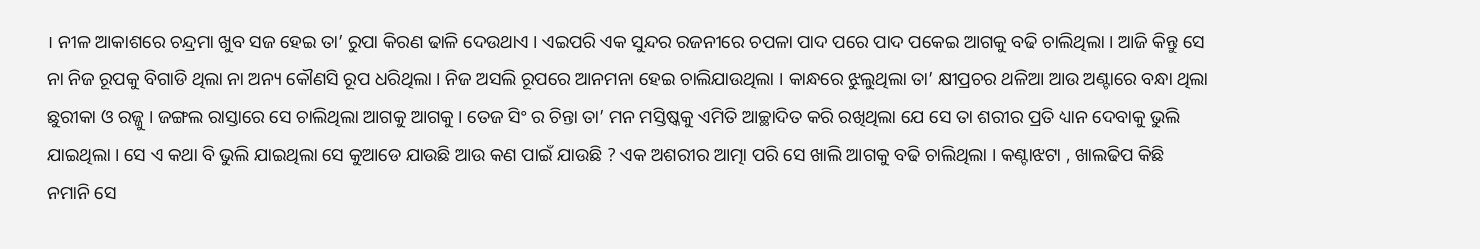। ନୀଳ ଆକାଶରେ ଚନ୍ଦ୍ରମା ଖୁବ ସଜ ହେଇ ତା’ ରୁପା କିରଣ ଢାଳି ଦେଉଥାଏ । ଏଇପରି ଏକ ସୁନ୍ଦର ରଜନୀରେ ଚପଳା ପାଦ ପରେ ପାଦ ପକେଇ ଆଗକୁ ବଢି ଚାଲିଥିଲା । ଆଜି କିନ୍ତୁ ସେ ନା ନିଜ ରୂପକୁ ବିଗାଡି ଥିଲା ନା ଅନ୍ୟ କୌଣସି ରୂପ ଧରିଥିଲା । ନିଜ ଅସଲି ରୂପରେ ଆନମନା ହେଇ ଚାଲିଯାଉଥିଲା । କାନ୍ଧରେ ଝୁଲୁଥିଲା ତା’ କ୍ଷୀପ୍ରଚର ଥଳିଆ ଆଉ ଅଣ୍ଟାରେ ବନ୍ଧା ଥିଲା ଛୁରୀକା ଓ ରଜ୍ଜୁ । ଜଙ୍ଗଲ ରାସ୍ତାରେ ସେ ଚାଲିଥିଲା ଆଗକୁ ଆଗକୁ । ତେଜ ସିଂ ର ଚିନ୍ତା ତା’ ମନ ମସ୍ତିଷ୍କକୁ ଏମିତି ଆଚ୍ଛାଦିତ କରି ରଖିଥିଲା ଯେ ସେ ତା ଶରୀର ପ୍ରତି ଧ୍ୟାନ ଦେବାକୁ ଭୁଲି ଯାଇଥିଲା । ସେ ଏ କଥା ବି ଭୁଲି ଯାଇଥିଲା ସେ କୁଆଡେ ଯାଉଛି ଆଉ କଣ ପାଇଁ ଯାଉଛି ? ଏକ ଅଶରୀର ଆତ୍ମା ପରି ସେ ଖାଲି ଆଗକୁ ବଢି ଚାଲିଥିଲା । କଣ୍ଟାଝଟା , ଖାଲଢିପ କିଛି ନମାନି ସେ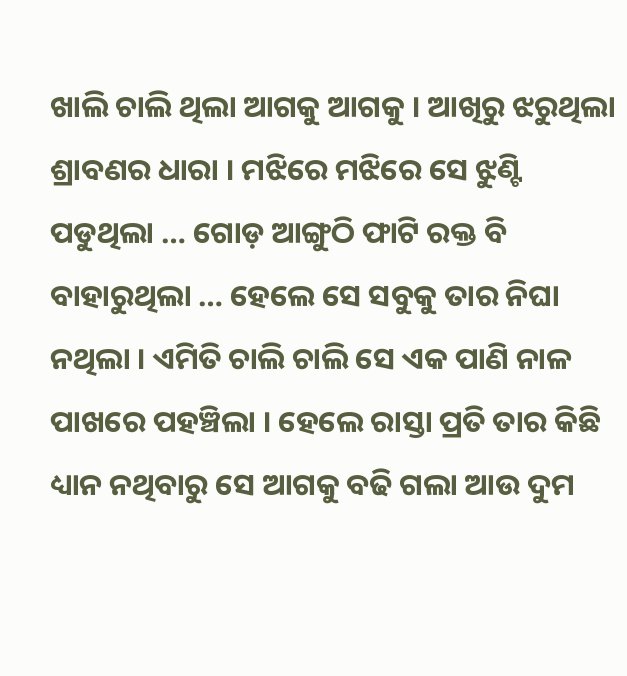ଖାଲି ଚାଲି ଥିଲା ଆଗକୁ ଆଗକୁ । ଆଖିରୁ ଝରୁଥିଲା ଶ୍ରାବଣର ଧାରା । ମଝିରେ ମଝିରେ ସେ ଝୁଣ୍ଟି ପଡୁଥିଲା … ଗୋଡ଼ ଆଙ୍ଗୁଠି ଫାଟି ରକ୍ତ ବି ବାହାରୁଥିଲା … ହେଲେ ସେ ସବୁକୁ ତାର ନିଘା ନଥିଲା । ଏମିତି ଚାଲି ଚାଲି ସେ ଏକ ପାଣି ନାଳ ପାଖରେ ପହଞ୍ଚିଲା । ହେଲେ ରାସ୍ତା ପ୍ରତି ତାର କିଛି ଧ୍ୟାନ ନଥିବାରୁ ସେ ଆଗକୁ ବଢି ଗଲା ଆଉ ଦୁମ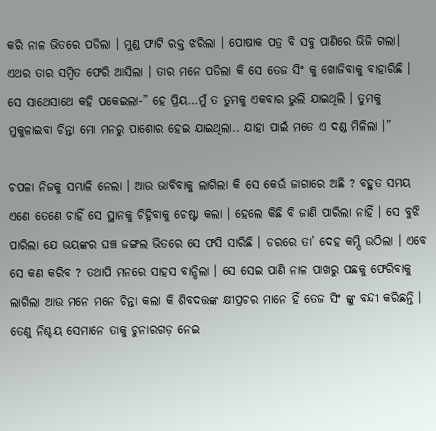କରି ନାଳ ଭିତରେ ପଡିଲା । ମୁଣ୍ଡ ଫାଟି ରକ୍ତ ଝରିଲା । ପୋଷାକ ପତ୍ର ବି ସବୁ ପାଣିରେ ଭିଜି ଗଲା। ଏଥର ତାର ସମ୍ବିତ ଫେରି ଆସିଲା । ତାର ମନେ ପଡିଲା କି ସେ ତେଜ ସିଂ କୁ ଖୋଜିବାକୁ ବାହାରିଛି । ସେ ସାଥେସାଥେ କହି ପକେଇଲା-” ହେ ପ୍ରିୟ…ମୁଁ ତ ତୁମକୁ ଏକବାର ଭୁଲି ଯାଇଥିଲି । ତୁମକୁ ମୁକୁଳାଇବା ଚିନ୍ତା ମୋ ମନରୁ ପାଶୋର ହେଇ ଯାଇଥିଲା.. ଯାହା ପାଇଁ ମତେ ଏ ଦଣ୍ଡ ମିଳିଲା ।”

ଚପଳା ନିଜକୁ ସମ୍ଭାଳି ନେଲା । ଆଉ ଭାବିବାକୁ ଲାଗିଲା କି ସେ କେଉଁ ଜାଗାରେ ଅଛି ? ବହୁତ ସମୟ ଏଣେ ତେଣେ ଚାହିଁ ସେ ସ୍ଥାନକୁ ଚିହ୍ନିବାକୁ ଚେଷ୍ଟା କଲା । ହେଲେ କିଛି ବି ଜାଣି ପାରିଲା ନାହିଁ । ସେ ବୁଝି ପାରିଲା ଯେ ଭୟଙ୍କର ଘଞ୍ଚ ଜଙ୍ଗଲ ଭିତରେ ସେ ଫସି ସାରିଛି । ଡରରେ ତା’ ଦେହ କମ୍ପି ଉଠିଲା । ଏବେ ସେ କଣ କରିବ ? ତଥାପି ମନରେ ସାହସ ବାନ୍ଧିଲା । ସେ ସେଇ ପାଣି ନାଳ ପାଖରୁ ପଛକୁ ଫେରିବାକୁ ଲାଗିଲା ଆଉ ମନେ ମନେ ଚିନ୍ତା କଲା କି ଶିବଦତ୍ତଙ୍କ କ୍ଷୀପ୍ରଚର ମାନେ ହିଁ ତେଜ ସିଂ ଙ୍କୁ ବନ୍ଦୀ କରିଛନ୍ତି । ତେଣୁ ନିଶ୍ଚୟ ସେମାନେ ତାକୁ ଚୁନାରଗଡ଼ ନେଇ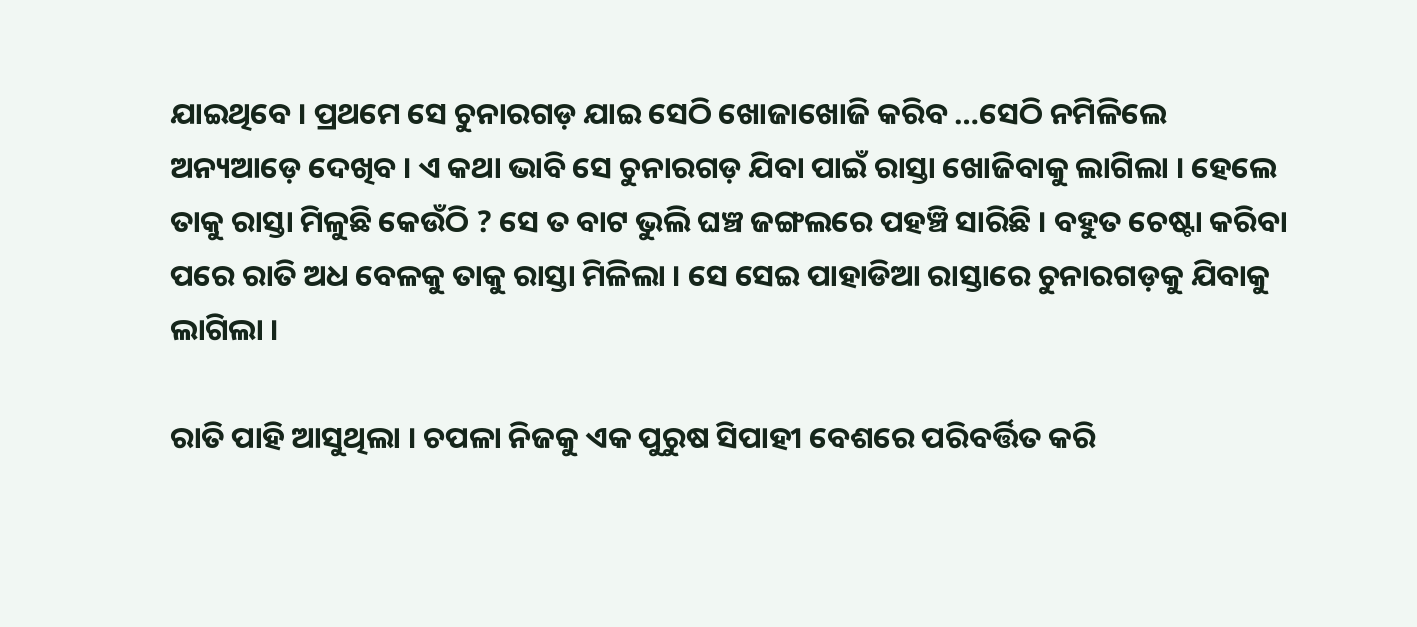ଯାଇଥିବେ । ପ୍ରଥମେ ସେ ଚୁନାରଗଡ଼ ଯାଇ ସେଠି ଖୋଜାଖୋଜି କରିବ …ସେଠି ନମିଳିଲେ ଅନ୍ୟଆଡ଼େ ଦେଖିବ । ଏ କଥା ଭାବି ସେ ଚୁନାରଗଡ଼ ଯିବା ପାଇଁ ରାସ୍ତା ଖୋଜିବାକୁ ଲାଗିଲା । ହେଲେ ତାକୁ ରାସ୍ତା ମିଳୁଛି କେଉଁଠି ? ସେ ତ ବାଟ ଭୁଲି ଘଞ୍ଚ ଜଙ୍ଗଲରେ ପହଞ୍ଚି ସାରିଛି । ବହୁତ ଚେଷ୍ଟା କରିବା ପରେ ରାତି ଅଧ ବେଳକୁ ତାକୁ ରାସ୍ତା ମିଳିଲା । ସେ ସେଇ ପାହାଡିଆ ରାସ୍ତାରେ ଚୁନାରଗଡ଼କୁ ଯିବାକୁ ଲାଗିଲା ।

ରାତି ପାହି ଆସୁଥିଲା । ଚପଳା ନିଜକୁ ଏକ ପୁରୁଷ ସିପାହୀ ବେଶରେ ପରିବର୍ତ୍ତିତ କରି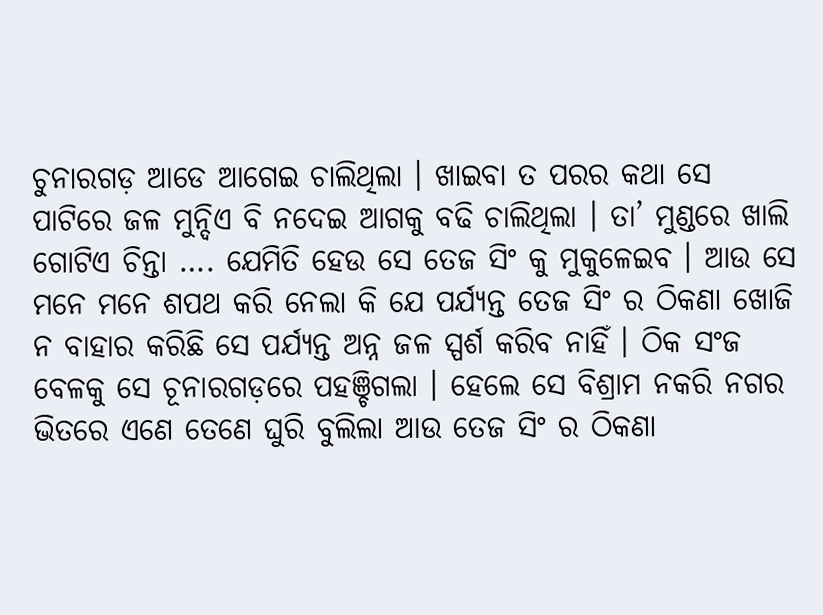ଚୁନାରଗଡ଼ ଆଡେ ଆଗେଇ ଚାଲିଥିଲା । ଖାଇବା ତ ପରର କଥା ସେ ପାଟିରେ ଜଳ ମୁନ୍ଦିଏ ବି ନଦେଇ ଆଗକୁ ବଢି ଚାଲିଥିଲା । ତା’ ମୁଣ୍ଡରେ ଖାଲି ଗୋଟିଏ ଚିନ୍ତା …. ଯେମିତି ହେଉ ସେ ତେଜ ସିଂ କୁ ମୁକୁଳେଇବ । ଆଉ ସେ ମନେ ମନେ ଶପଥ କରି ନେଲା କି ଯେ ପର୍ଯ୍ୟନ୍ତ ତେଜ ସିଂ ର ଠିକଣା ଖୋଜି ନ ବାହାର କରିଛି ସେ ପର୍ଯ୍ୟନ୍ତ ଅନ୍ନ ଜଳ ସ୍ପର୍ଶ କରିବ ନାହିଁ । ଠିକ ସଂଜ ବେଳକୁ ସେ ଚୂନାରଗଡ଼ରେ ପହଞ୍ଚିଗଲା । ହେଲେ ସେ ବିଶ୍ରାମ ନକରି ନଗର ଭିତରେ ଏଣେ ତେଣେ ଘୁରି ବୁଲିଲା ଆଉ ତେଜ ସିଂ ର ଠିକଣା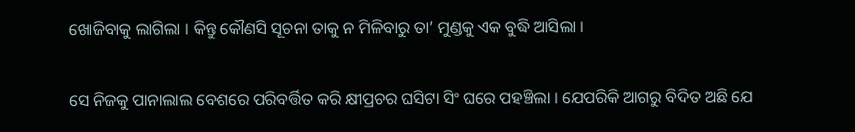ଖୋଜିବାକୁ ଲାଗିଲା । କିନ୍ତୁ କୌଣସି ସୂଚନା ତାକୁ ନ ମିଳିବାରୁ ତା’ ମୁଣ୍ଡକୁ ଏକ ବୁଦ୍ଧି ଆସିଲା ।

ସେ ନିଜକୁ ପାନାଲାଲ ବେଶରେ ପରିବର୍ତ୍ତିତ କରି କ୍ଷୀପ୍ରଚର ଘସିଟା ସିଂ ଘରେ ପହଞ୍ଚିଲା । ଯେପରିକି ଆଗରୁ ବିଦିତ ଅଛି ଯେ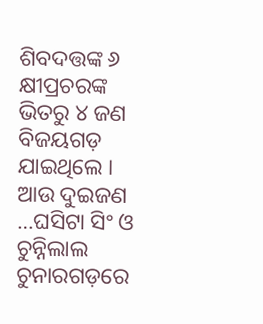ଶିବଦତ୍ତଙ୍କ ୬ କ୍ଷୀପ୍ରଚରଙ୍କ ଭିତରୁ ୪ ଜଣ ବିଜୟଗଡ଼ ଯାଇଥିଲେ । ଆଉ ଦୁଇଜଣ …ଘସିଟା ସିଂ ଓ ଚୁନ୍ନିଲାଲ ଚୁନାରଗଡ଼ରେ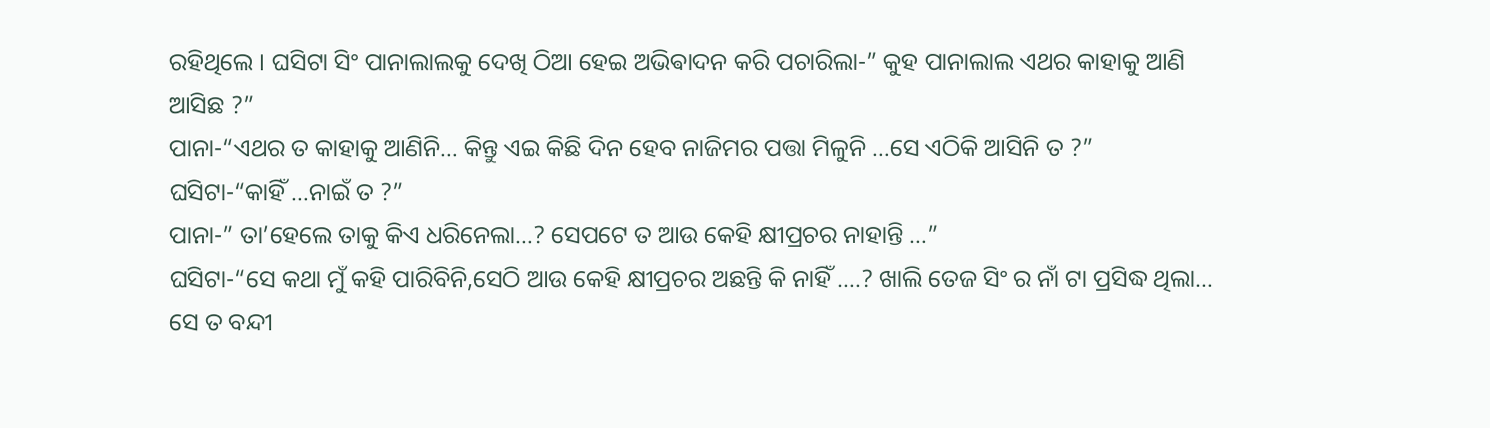ରହିଥିଲେ । ଘସିଟା ସିଂ ପାନାଲାଲକୁ ଦେଖି ଠିଆ ହେଇ ଅଭିଵାଦନ କରି ପଚାରିଲା-” କୁହ ପାନାଲାଲ ଏଥର କାହାକୁ ଆଣି ଆସିଛ ?”
ପାନା-“ଏଥର ତ କାହାକୁ ଆଣିନି… କିନ୍ତୁ ଏଇ କିଛି ଦିନ ହେବ ନାଜିମର ପତ୍ତା ମିଳୁନି …ସେ ଏଠିକି ଆସିନି ତ ?”
ଘସିଟା-“କାହିଁ …ନାଇଁ ତ ?”
ପାନା-” ତା’ହେଲେ ତାକୁ କିଏ ଧରିନେଲା…? ସେପଟେ ତ ଆଉ କେହି କ୍ଷୀପ୍ରଚର ନାହାନ୍ତି …”
ଘସିଟା-“ସେ କଥା ମୁଁ କହି ପାରିବିନି,ସେଠି ଆଉ କେହି କ୍ଷୀପ୍ରଚର ଅଛନ୍ତି କି ନାହିଁ ….? ଖାଲି ତେଜ ସିଂ ର ନାଁ ଟା ପ୍ରସିଦ୍ଧ ଥିଲା… ସେ ତ ବନ୍ଦୀ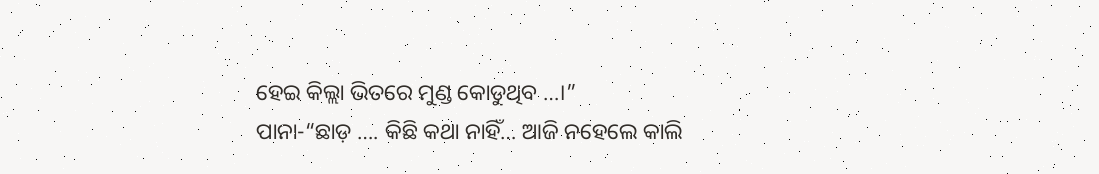ହେଇ କିଲ୍ଲା ଭିତରେ ମୁଣ୍ଡ କୋଡୁଥିବ …।”
ପାନା-“ଛାଡ଼ …. କିଛି କଥା ନାହିଁ… ଆଜି ନହେଲେ କାଲି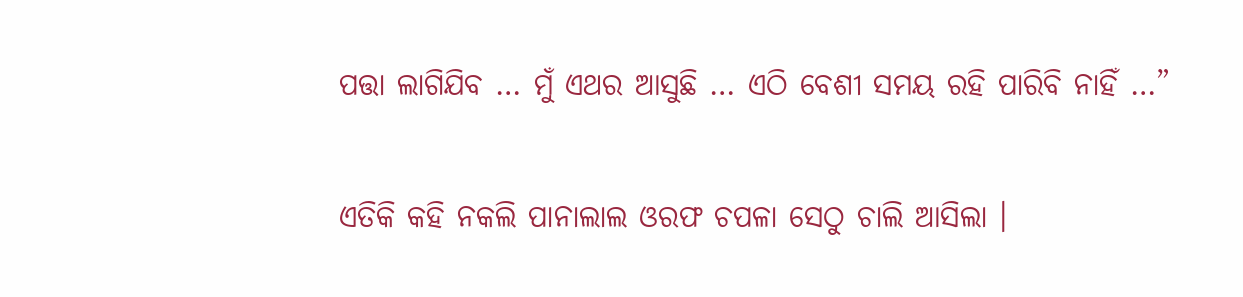ପତ୍ତା ଲାଗିଯିବ … ମୁଁ ଏଥର ଆସୁଛି … ଏଠି ବେଶୀ ସମୟ ରହି ପାରିବି ନାହିଁ …”

ଏତିକି କହି ନକଲି ପାନାଲାଲ ଓରଫ ଚପଳା ସେଠୁ ଚାଲି ଆସିଲା ।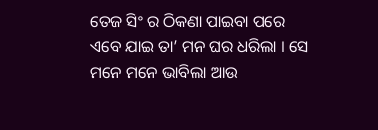ତେଜ ସିଂ ର ଠିକଣା ପାଇବା ପରେ ଏବେ ଯାଇ ତା’ ମନ ଘର ଧରିଲା । ସେ ମନେ ମନେ ଭାବିଲା ଆଉ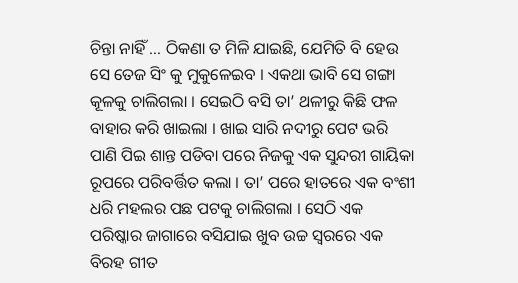ଚିନ୍ତା ନାହିଁ … ଠିକଣା ତ ମିଳି ଯାଇଛି, ଯେମିତି ବି ହେଉ ସେ ତେଜ ସିଂ କୁ ମୁକୁଳେଇବ । ଏକଥା ଭାବି ସେ ଗଙ୍ଗା କୂଳକୁ ଚାଲିଗଲା । ସେଇଠି ବସି ତା’ ଥଳୀରୁ କିଛି ଫଳ ବାହାର କରି ଖାଇଲା । ଖାଇ ସାରି ନଦୀରୁ ପେଟ ଭରି ପାଣି ପିଇ ଶାନ୍ତ ପଡିବା ପରେ ନିଜକୁ ଏକ ସୁନ୍ଦରୀ ଗାୟିକା ରୂପରେ ପରିବର୍ତ୍ତିତ କଲା । ତା’ ପରେ ହାତରେ ଏକ ବଂଶୀ ଧରି ମହଲର ପଛ ପଟକୁ ଚାଲିଗଲା । ସେଠି ଏକ ପରିଷ୍କାର ଜାଗାରେ ବସିଯାଇ ଖୁବ ଉଚ୍ଚ ସ୍ୱରରେ ଏକ ବିରହ ଗୀତ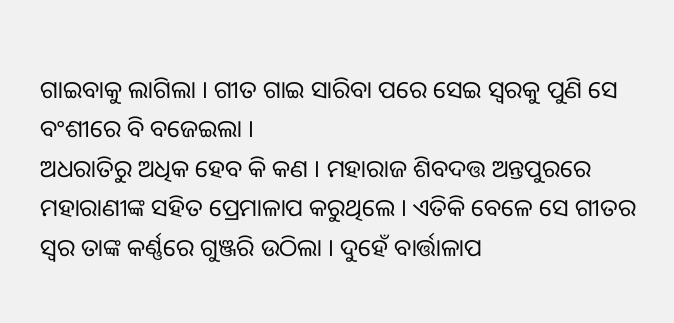ଗାଇବାକୁ ଲାଗିଲା । ଗୀତ ଗାଇ ସାରିବା ପରେ ସେଇ ସ୍ୱରକୁ ପୁଣି ସେ ବଂଶୀରେ ବି ବଜେଇଲା ।
ଅଧରାତିରୁ ଅଧିକ ହେବ କି କଣ । ମହାରାଜ ଶିବଦତ୍ତ ଅନ୍ତପୁରରେ ମହାରାଣୀଙ୍କ ସହିତ ପ୍ରେମାଳାପ କରୁଥିଲେ । ଏତିକି ବେଳେ ସେ ଗୀତର ସ୍ୱର ତାଙ୍କ କର୍ଣ୍ଣରେ ଗୁଞ୍ଜରି ଉଠିଲା । ଦୁହେଁ ବାର୍ତ୍ତାଳାପ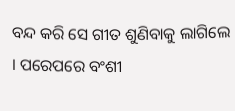ବନ୍ଦ କରି ସେ ଗୀତ ଶୁଣିବାକୁ ଲାଗିଲେ । ପରେପରେ ବଂଶୀ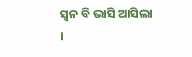ସ୍ଵନ ବି ଭାସି ଆସିଲା ।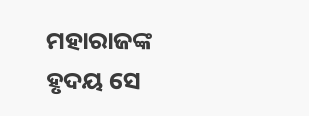ମହାରାଜଙ୍କ ହୃଦୟ ସେ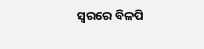ସ୍ୱରରେ ବିଳପି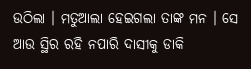ଉଠିଲା । ମତୁଆଲା ହେଇଗଲା ତାଙ୍କ ମନ । ସେ ଆଉ ସ୍ଥିର ରହି ନପାରି ଦାସୀକୁ ଡାକି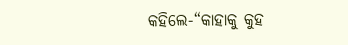କହିଲେ-“କାହାକୁ କୁହ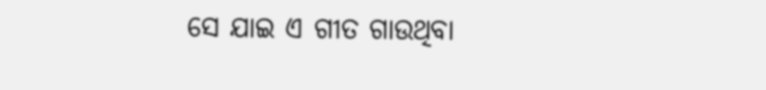ସେ ଯାଇ ଏ ଗୀତ ଗାଉଥିବା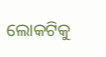ଲୋକଟିକୁ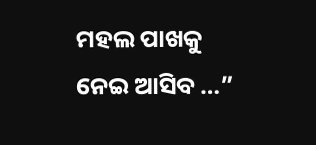ମହଲ ପାଖକୁ ନେଇ ଆସିବ …”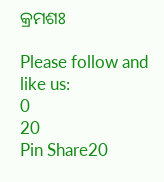କ୍ରମଶଃ

Please follow and like us:
0
20
Pin Share20